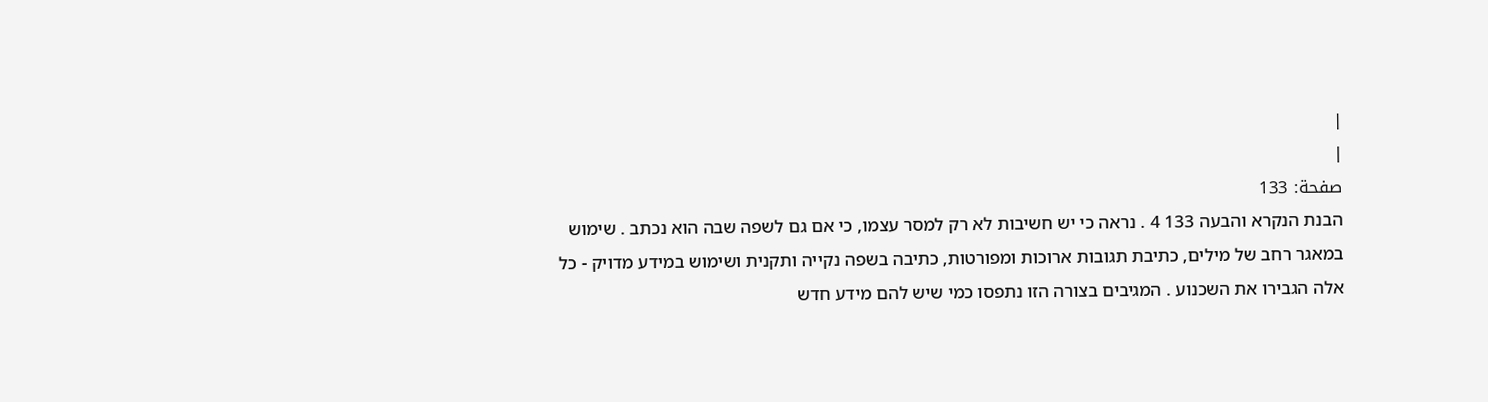|
|
صفحة: 133
הבנת הנקרא והבעה 133 4 . נראה כי יש חשיבות לא רק למסר עצמו, כי אם גם לשפה שבה הוא נכתב . שימוש במאגר רחב של מילים, כתיבת תגובות ארוכות ומפורטות, כתיבה בשפה נקייה ותקנית ושימוש במידע מדויק - כל אלה הגבירו את השכנוע . המגיבים בצורה הזו נתפסו כמי שיש להם מידע חדש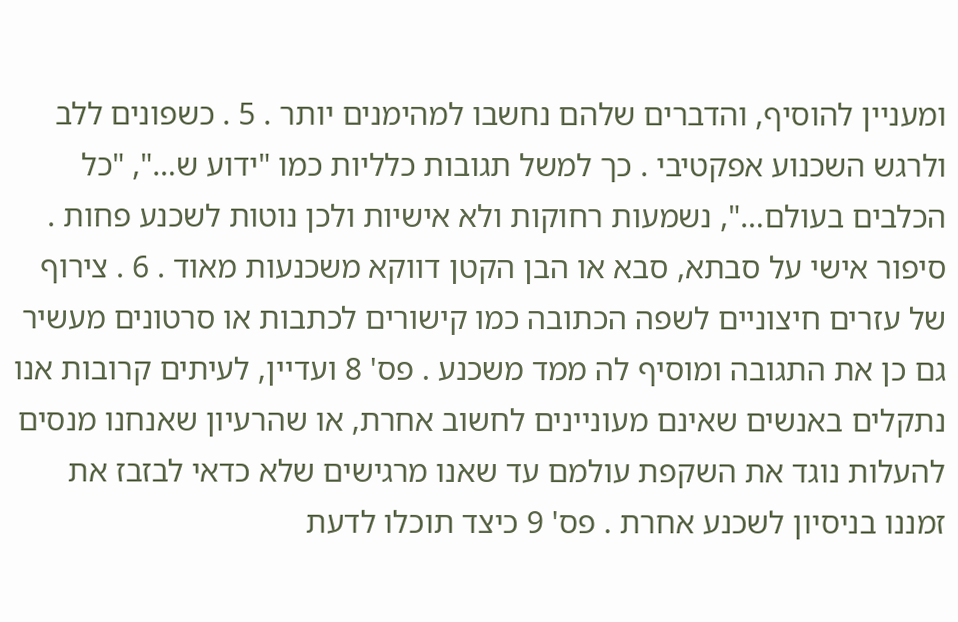ומעניין להוסיף, והדברים שלהם נחשבו למהימנים יותר . 5 . כשפונים ללב ולרגש השכנוע אפקטיבי . כך למשל תגובות כלליות כמו "ידוע ש…", "כל הכלבים בעולם…", נשמעות רחוקות ולא אישיות ולכן נוטות לשכנע פחות . סיפור אישי על סבתא, סבא או הבן הקטן דווקא משכנעות מאוד . 6 . צירוף של עזרים חיצוניים לשפה הכתובה כמו קישורים לכתבות או סרטונים מעשיר גם כן את התגובה ומוסיף לה ממד משכנע . פס' 8 ועדיין, לעיתים קרובות אנו נתקלים באנשים שאינם מעוניינים לחשוב אחרת, או שהרעיון שאנחנו מנסים להעלות נוגד את השקפת עולמם עד שאנו מרגישים שלא כדאי לבזבז את זמננו בניסיון לשכנע אחרת . פס' 9 כיצד תוכלו לדעת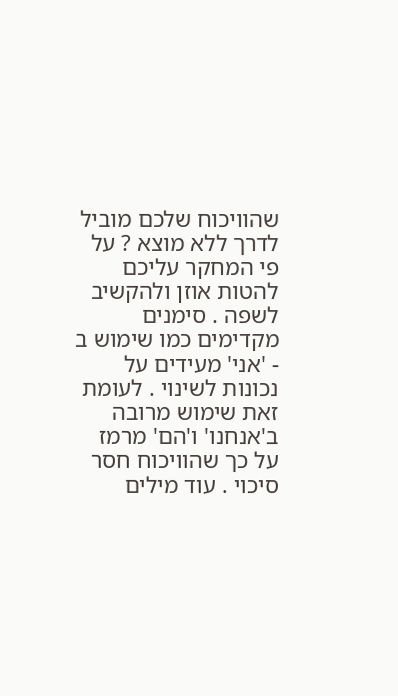שהוויכוח שלכם מוביל לדרך ללא מוצא ? על פי המחקר עליכם להטות אוזן ולהקשיב לשפה . סימנים מקדימים כמו שימוש ב - 'אני' מעידים על נכונות לשינוי . לעומת זאת שימוש מרובה ב'אנחנו' ו'הם' מרמז על כך שהוויכוח חסר סיכוי . עוד מילים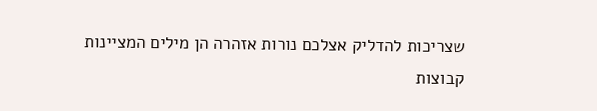שצריכות להדליק אצלכם נורות אזהרה הן מילים המציינות קבוצות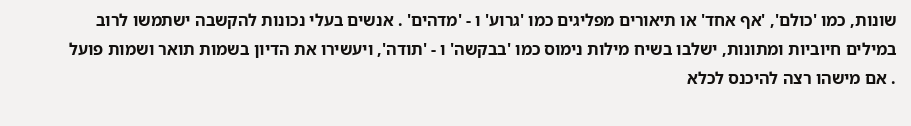שונות, כמו 'כולם', 'אף אחד' או תיאורים מפליגים כמו 'גרוע' ו - 'מדהים' . אנשים בעלי נכונות להקשבה ישתמשו לרוב במילים חיוביות ומתונות, ישלבו בשיח מילות נימוס כמו 'בבקשה' ו - 'תודה', ויעשירו את הדיון בשמות תואר ושמות פועל . אם מישהו רצה להיכנס לכלא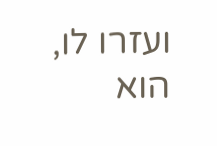ועזרו לו, הוא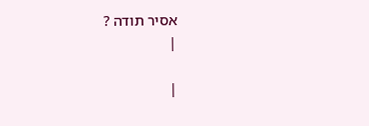אסיר תודה ?
|

|